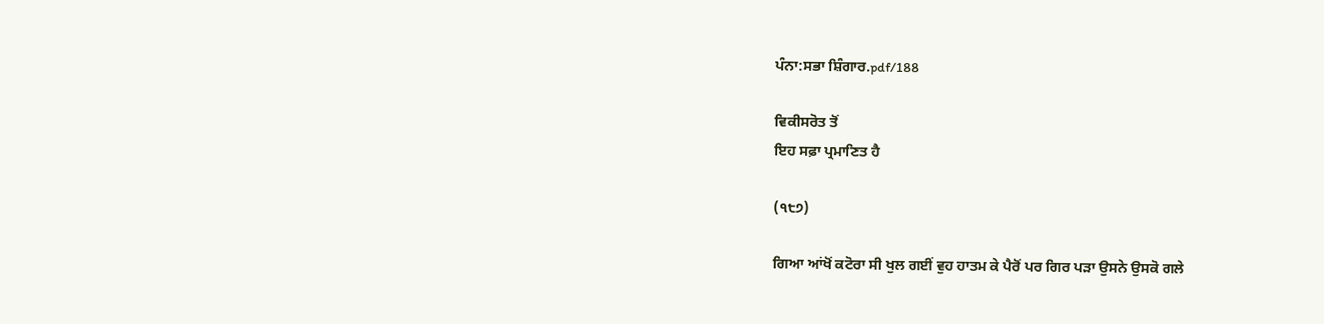ਪੰਨਾ:ਸਭਾ ਸ਼ਿੰਗਾਰ.pdf/188

ਵਿਕੀਸਰੋਤ ਤੋਂ
ਇਹ ਸਫ਼ਾ ਪ੍ਰਮਾਣਿਤ ਹੈ

(੧੮੭)

ਗਿਆ ਆਂਖੋਂ ਕਟੋਰਾ ਸੀ ਖੁਲ ਗਈਂ ਵੁਹ ਹਾਤਮ ਕੇ ਪੈਰੋਂ ਪਰ ਗਿਰ ਪੜਾ ਉਸਨੇ ਉਸਕੋ ਗਲੇ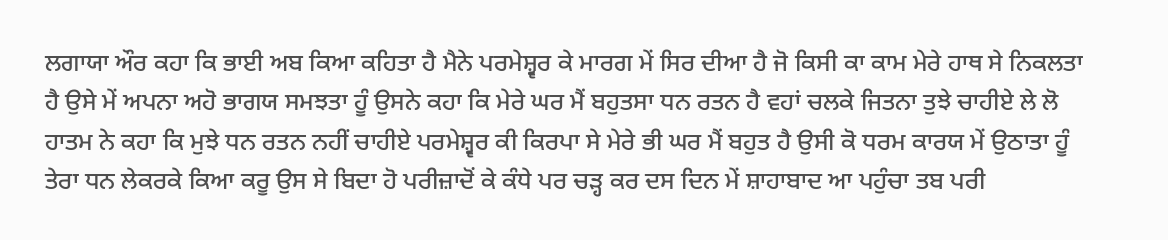ਲਗਾਯਾ ਔਰ ਕਹਾ ਕਿ ਭਾਈ ਅਬ ਕਿਆ ਕਹਿਤਾ ਹੈ ਮੈਨੇ ਪਰਮੇਸ਼੍ਵਰ ਕੇ ਮਾਰਗ ਮੇਂ ਸਿਰ ਦੀਆ ਹੈ ਜੋ ਕਿਸੀ ਕਾ ਕਾਮ ਮੇਰੇ ਹਾਥ ਸੇ ਨਿਕਲਤਾ ਹੈ ਉਸੇ ਮੇਂ ਅਪਨਾ ਅਹੋ ਭਾਗਯ ਸਮਝਤਾ ਹੂੰ ਉਸਨੇ ਕਹਾ ਕਿ ਮੇਰੇ ਘਰ ਮੈਂ ਬਹੁਤਸਾ ਧਨ ਰਤਨ ਹੈ ਵਹਾਂ ਚਲਕੇ ਜਿਤਨਾ ਤੁਝੇ ਚਾਹੀਏ ਲੇ ਲੋ ਹਾਤਮ ਨੇ ਕਹਾ ਕਿ ਮੁਝੇ ਧਨ ਰਤਨ ਨਹੀਂ ਚਾਹੀਏ ਪਰਮੇਸ਼੍ਵਰ ਕੀ ਕਿਰਪਾ ਸੇ ਮੇਰੇ ਭੀ ਘਰ ਮੈਂ ਬਹੁਤ ਹੈ ਉਸੀ ਕੋ ਧਰਮ ਕਾਰਯ ਮੇਂ ਉਠਾਤਾ ਹੂੰ ਤੇਰਾ ਧਨ ਲੇਕਰਕੇ ਕਿਆ ਕਰੂ ਉਸ ਸੇ ਬਿਦਾ ਹੋ ਪਰੀਜ਼ਾਦੋਂ ਕੇ ਕੰਧੇ ਪਰ ਚੜ੍ਹ ਕਰ ਦਸ ਦਿਨ ਮੇਂ ਸ਼ਾਹਾਬਾਦ ਆ ਪਹੁੰਚਾ ਤਬ ਪਰੀ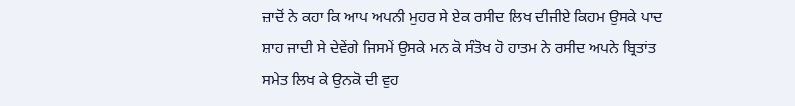ਜ਼ਾਦੋਂ ਨੇ ਕਹਾ ਕਿ ਆਪ ਅਪਨੀ ਮੁਹਰ ਸੇ ਏਕ ਰਸੀਦ ਲਿਖ ਦੀਜੀਏ ਕਿਹਮ ਉਸਕੇ ਪਾਦ ਸ਼ਾਹ ਜਾਦੀ ਸੇ ਦੇਵੇਂਗੇ ਜਿਸਮੇਂ ਉਸਕੇ ਮਨ ਕੋ ਸੰਤੋਖ ਹੋ ਹਾਤਮ ਨੇ ਰਸੀਦ ਅਪਨੇ ਬ੍ਰਿਤਾਂਤ ਸਮੇਤ ਲਿਖ ਕੇ ਉਨਕੋ ਦੀ ਵੁਹ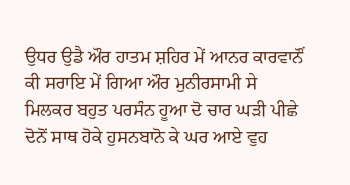ਉਧਰ ਉਡੈ ਔਰ ਹਾਤਮ ਸ਼ਹਿਰ ਮੇਂ ਆਨਰ ਕਾਰਵਾਨੌਂ ਕੀ ਸਰਾਇ ਮੇਂ ਗਿਆ ਔਰ ਮੁਨੀਰਸਾਮੀ ਸੇ ਮਿਲਕਰ ਬਹੁਤ ਪਰਸੰਨ ਹੂਆ ਦੋ ਚਾਰ ਘੜੀ ਪੀਛੇ ਦੋਨੋਂ ਸਾਥ ਹੋਕੇ ਹੁਸਨਬਾਨੋ ਕੇ ਘਰ ਆਏ ਵੁਹ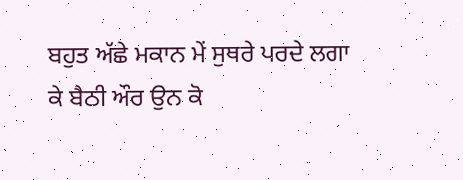ਬਹੁਤ ਅੱਛੇ ਮਕਾਨ ਮੇਂ ਸੁਥਰੇ ਪਰਦੇ ਲਗਾ ਕੇ ਬੈਠੀ ਔਰ ਉਨ ਕੋ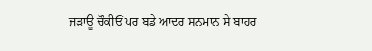ਜੜਾਊ ਚੌਕੀਓਂ ਪਰ ਬਡੇ ਆਦਰ ਸਨਮਾਨ ਸੇ ਬਾਹਰ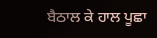ਬੈਠਾਲ ਕੇ ਹਾਲ ਪੂਛਾ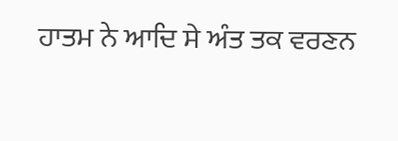ਹਾਤਮ ਨੇ ਆਦਿ ਸੇ ਅੰਤ ਤਕ ਵਰਣਨ